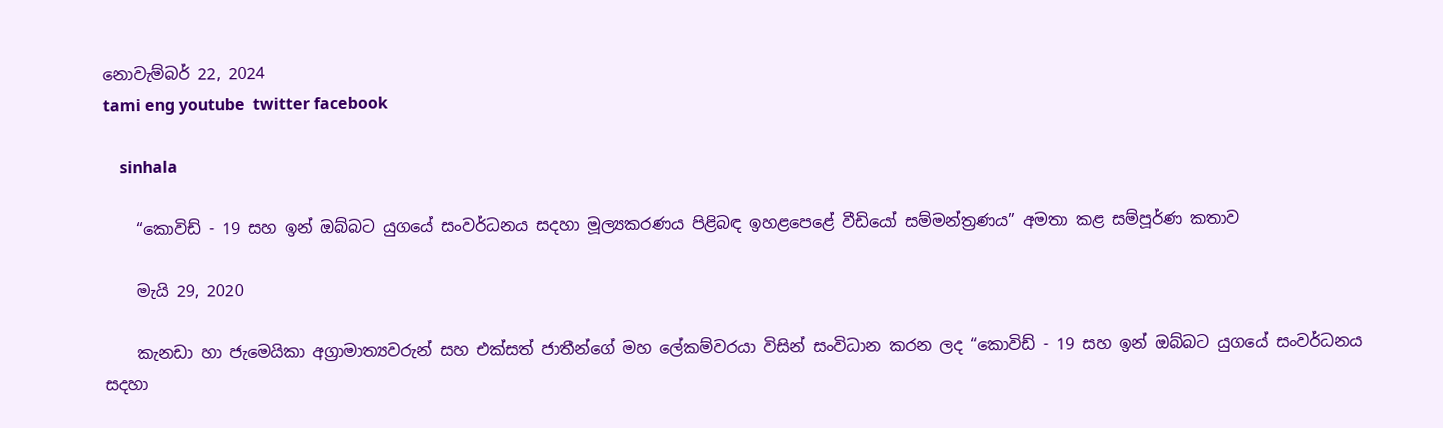නොවැම්බර් 22, 2024
tami eng youtube  twitter facebook

    sinhala

    “කොවිඩ් - 19 සහ ඉන් ඔබ්බට යුගයේ සංවර්ධනය සදහා මූල්‍යකරණය පිළිබඳ ඉහළපෙළේ වීඩියෝ සම්මන්ත්‍රණය” අමතා කළ සම්පූර්ණ කතාව

    මැයි 29, 2020

    කැනඩා හා ජැමෙයිකා අග්‍රාමාත්‍යවරුන් සහ එක්සත් ජාතීන්ගේ මහ ලේකම්වරයා විසින් සංවිධාන කරන ලද “කොවිඩ් - 19 සහ ඉන් ඔබ්බට යුගයේ සංවර්ධනය සදහා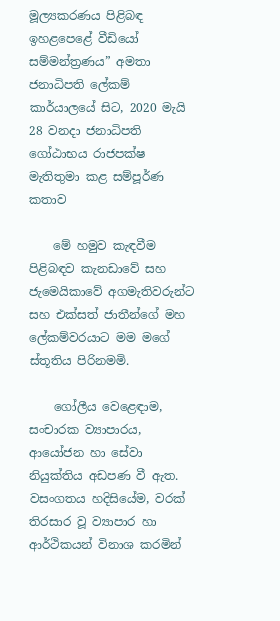මූල්‍යකරණය පිළිබඳ ඉහළපෙළේ වීඩියෝ සම්මන්ත්‍රණය” අමතා ජනාධිපති ලේකම් කාර්යාලයේ සිට, 2020 මැයි 28 වනදා ජනාධිපති ගෝඨාභය රාජපක්ෂ මැතිතුමා කළ සම්පූර්ණ කතාව

    මේ හමුව කැඳවීම පිළිබඳව කැනඩාවේ සහ ජැමෙයිකාවේ අගමැතිවරුන්ට සහ එක්සත් ජාතීන්ගේ මහ ලේකම්වරයාට මම මගේ ස්තූතිය පිරිනමමි.

    ගෝලීය වෙළෙඳාම, සංචාරක ව්‍යාපාරය, ආයෝජන හා සේවා නියුක්තිය අඩපණ වී ඇත. වසංගතය හදිසියේම, වරක් තිරසාර වූ ව්‍යාපාර හා ආර්ථිකයන් විනාශ කරමින්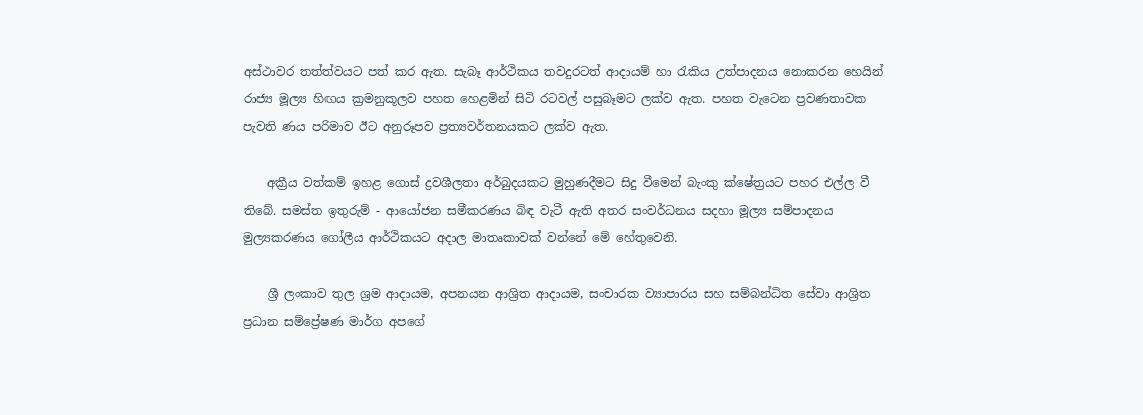අස්ථාවර තත්ත්වයට පත් කර ඇත. සැබෑ ආර්ථිකය තවදුරටත් ආදායම් හා රැකිය උත්පාදනය නොකරන හෙයින් රාජ්‍ය මූල්‍ය හිඟය ක්‍රමනුකූලව පහත හෙළමින් සිටි රටවල් පසුබෑමට ලක්ව ඇත. පහත වැටෙන ප්‍රවණතාවක පැවති ණය පරිමාව ඊට අනුරූපව ප්‍රත්‍යවර්තනයකට ලක්ව ඇත.

    අක්‍රීය වත්කම් ඉහළ ගොස් ද්‍රවශීලතා අර්බුදයකට මුහුණදීමට සිදු වීමෙන් බැංකු ක්ෂේත්‍රයට පහර එල්ල වී තිබේ. සමස්ත ඉතුරුම් - ආයෝජන සමීකරණය බිඳ වැටී ඇති අතර සංවර්ධනය සදහා මූල්‍ය සම්පාදනය මුල්‍යකරණය ගෝලීය ආර්ථිකයට අදාල මාතෘකාවක් වන්නේ මේ හේතුවෙනි.

    ශ්‍රී ලංකාව තුල ශ්‍රම ආදායම, අපනයන ආශ්‍රිත ආදායම, සංචාරක ව්‍යාපාරය සහ සම්බන්ධිත සේවා ආශ්‍රිත ප්‍රධාන සම්ප්‍රේෂණ මාර්ග අපගේ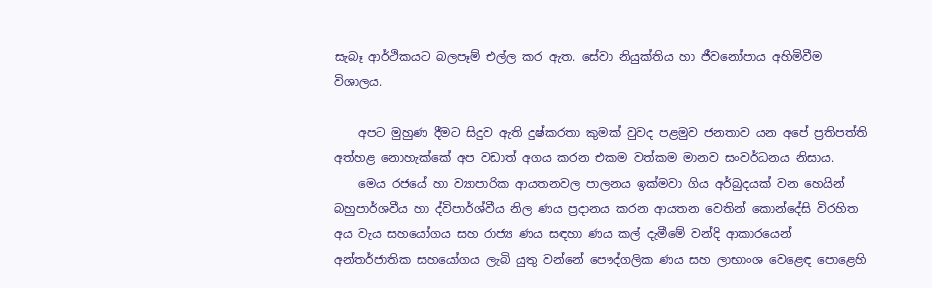සැබෑ ආර්ථිකයට බලපෑම් එල්ල කර ඇත. සේවා නියුක්තිය හා ජීවනෝපාය අහිමිවීම විශාලය.

    අපට මුහුණ දීමට සිදුව ඇති දුෂ්කරතා කුමක් වුවද පළමුව ජනතාව යන අපේ ප්‍රතිපත්ති අත්හළ නොහැක්කේ අප වඩාත් අගය කරන එකම වත්කම මානව සංවර්ධනය නිසාය.
    මෙය රජයේ හා ව්‍යාපාරික ආයතනවල පාලනය ඉක්මවා ගිය අර්බුදයක් වන හෙයින් බහුපාර්ශවීය හා ද්විපාර්ශ්වීය නිල ණය ප්‍රදානය කරන ආයතන වෙතින් කොන්දේසි විරහිත අය වැය සහයෝගය සහ රාජ්‍ය ණය සඳහා ණය කල් දැමීමේ වන්දි ආකාරයෙන් අන්තර්ජාතික සහයෝගය ලැබි යුතු වන්නේ පෞද්ගලික ණය සහ ලාභාංශ වෙළෙඳ පොළෙහි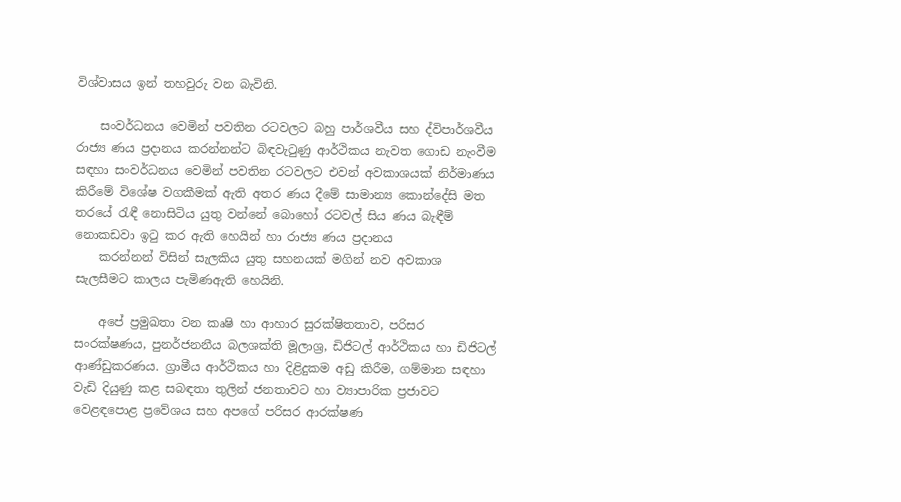විශ්වාසය ඉන් තහවුරු වන බැවිනි.

    සංවර්ධනය වෙමින් පවතින රටවලට බහු පාර්ශවීය සහ ද්විපාර්ශවීය රාජ්‍ය ණය ප්‍රදානය කරන්නන්ට බිඳවැටුණු ආර්ථිකය නැවත ගොඩ නැංවීම සඳහා සංවර්ධනය වෙමින් පවතින රටවලට එවන් අවකාශයක් නිර්මාණය කිරීමේ විශේෂ වගකීමක් ඇති අතර ණය දීමේ සාමාන්‍ය කොන්දේසි මත තරයේ රැඳී නොසිටිය යුතු වන්නේ බොහෝ රටවල් සිය ණය බැඳීම් නොකඩවා ඉටු කර ඇති හෙයින් හා රාජ්‍ය ණය ප්‍රදානය
    කරන්නන් විසින් සැලකිය යුතු සහනයක් මගින් නව අවකාශ සැලසීමට කාලය පැමිණඇති හෙයිනි.

    අපේ ප්‍රමුඛතා වන කෘෂි හා ආහාර සුරක්ෂිතතාව, පරිසර සංරක්ෂණය, පුනර්ජනනීය බලශක්ති මූලාශ්‍ර, ඩිජිටල් ආර්ථිකය හා ඩිජිටල් ආණ්ඩුකරණය. ග්‍රාමීය ආර්ථිකය හා දිළිදුකම අඩු කිරීම, ගම්මාන සඳහා වැඩි දියුණු කළ සබඳතා තුලින් ජනතාවට හා ව්‍යාපාරික ප්‍රජාවට වෙළඳපොළ ප්‍රවේශය සහ අපගේ පරිසර ආරක්ෂණ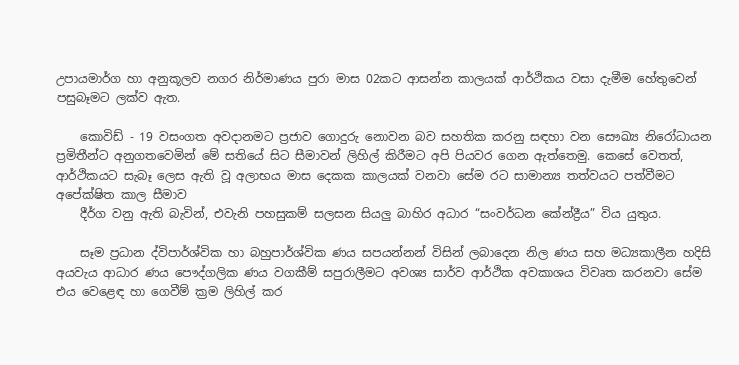උපායමාර්ග හා අනුකූලව නගර නිර්මාණය පුරා මාස 02කට ආසන්න කාලයක් ආර්ථිකය වසා දැමීම හේතුවෙන් පසුබෑමට ලක්ව ඇත.

    කොවිඩ් - 19 වසංගත අවදානමට ප්‍රජාව ගොදුරු නොවන බව සහතික කරනු සඳහා වන සෞඛ්‍ය නිරෝධායන ප්‍රමිතීන්ට අනුගතවෙමින් මේ සතියේ සිට සීමාවන් ලිහිල් කිරීමට අපි පියවර ගෙන ඇත්තෙමු. කෙසේ වෙතත්, ආර්ථිකයට සැබෑ ලෙස ඇති වූ අලාභය මාස දෙකක කාලයක් වනවා සේම රට සාමාන්‍ය තත්වයට පත්වීමට අපේක්ෂිත කාල සීමාව
    දීර්ග වනු ඇති බැවින්, එවැනි පහසුකම් සලසන සියලු බාහිර අධාර “සංවර්ධන කේන්ද්‍රීය” විය යුතුය.

    සෑම ප්‍රධාන ද්විපාර්ශ්වික හා බහුපාර්ශ්වික ණය සපයන්නන් විසින් ලබාදෙන නිල ණය සහ මධ්‍යකාලීන හදිසි අයවැය ආධාර ණය පෞද්ගලික ණය වගකීම් සපුරාලීමට අවශ්‍ය සාර්ව ආර්ථික අවකාශය විවෘත කරනවා සේම එය වෙළෙඳ හා ගෙවීම් ක්‍රම ලිහිල් කර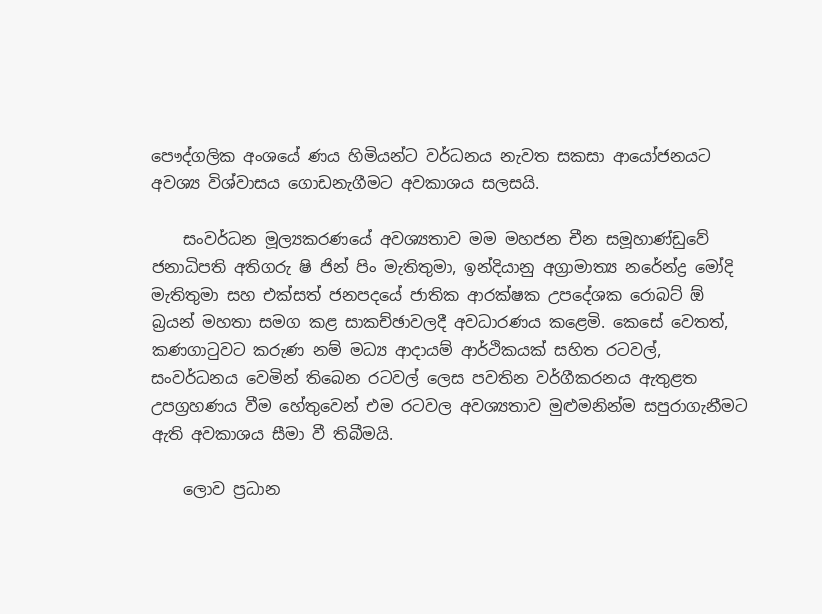පෞද්ගලික අංශයේ ණය හිමියන්ට වර්ධනය නැවත සකසා ආයෝජනයට අවශ්‍ය විශ්වාසය ගොඩනැගීමට අවකාශය සලසයි.

    සංවර්ධන මූල්‍යකරණයේ අවශ්‍යතාව මම මහජන චීන සමූහාණ්ඩුවේ ජනාධිපති අතිගරු ෂි ජින් පිං මැතිතුමා, ඉන්දියානු අග්‍රාමාත්‍ය නරේන්ද්‍ර මෝදි මැතිතුමා සහ එක්සත් ජනපදයේ ජාතික ආරක්ෂක උපදේශක රොබට් ඕ බ්‍රයන් මහතා සමග කළ සාකච්ඡාවලදී අවධාරණය කළෙමි. කෙසේ වෙතත්, කණගාටුවට කරුණ නම් මධ්‍ය ආදායම් ආර්ථිකයක් සහිත රටවල්, සංවර්ධනය වෙමින් තිබෙන රටවල් ලෙස පවතින වර්ගීකරනය ඇතුළත උපග්‍රහණය වීම හේතුවෙන් එම රටවල අවශ්‍යතාව මුළුමනින්ම සපුරාගැනීමට ඇති අවකාශය සීමා වී තිබීමයි.

    ලොව ප්‍රධාන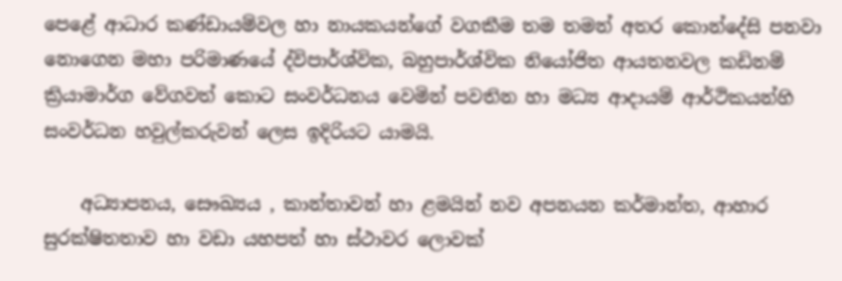පෙළේ ආධාර කණ්ඩායම්වල හා නායකයන්ගේ වගකීම තම තමන් අතර කොන්දේසි පනවා නොගෙන මහා පරිමාණයේ ද්විපාර්ශ්වික, බහුපාර්ශ්වික නියෝජිත ආයතනවල කඩිනම් ක්‍රියාමාර්ග වේගවත් කොට සංවර්ධනය වෙමින් පවතින හා මධ්‍ය ආදායම් ආර්ථිකයන්හි සංවර්ධන හවුල්කරුවන් ලෙස ඉදිරියට යාමයි.

    අධ්‍යාපනය, සෞඛ්‍යය , කාන්තාවන් හා ළමයින් නව අපනයන කර්මාන්ත, ආහාර සුරක්ෂිතතාව හා වඩා යහපත් හා ස්ථාවර ලොවක්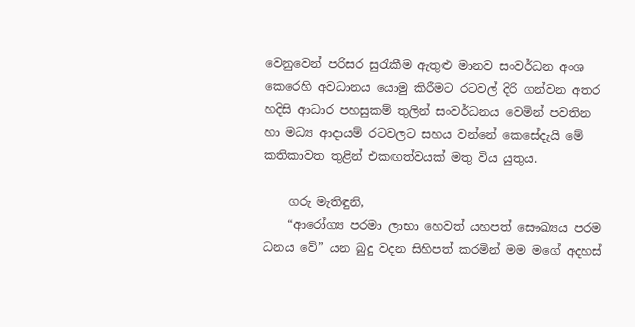වෙනුවෙන් පරිසර සුරැකීම ඇතුළු මානව සංවර්ධන අංශ කෙරෙහි අවධානය යොමු කිරීමට රටවල් දිරි ගන්වන අතර හදිසි ආධාර පහසුකම් තුලින් සංවර්ධනය වෙමින් පවතින හා මධ්‍ය ආදායම් රටවලට සහය වන්නේ කෙසේදැයි මේ කතිකාවත තුළින් එකඟත්වයක් මතු විය යුතුය.

    ගරු මැතිඳුනි,
    “ආරෝග්‍ය පරමා ලාභා හෙවත් යහපත් සෞඛ්‍යය පරම ධනය වේ” යන බුදු වදන සිහිපත් කරමින් මම මගේ අදහස්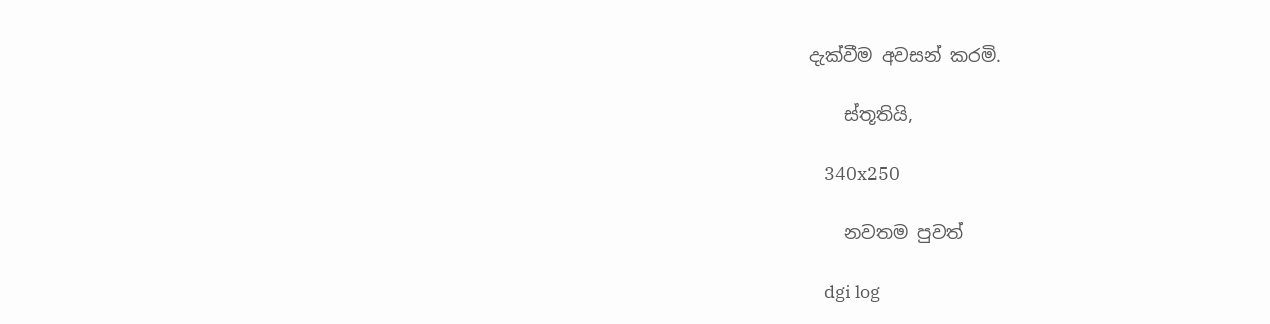දැක්වීම අවසන් කරමි.

    ස්තූතියි,

    340x250

    නවතම පුවත්

    dgi log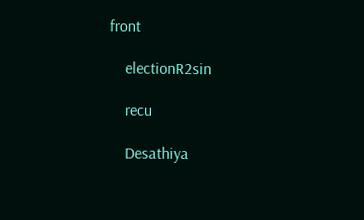front

    electionR2sin

    recu

    Desathiya